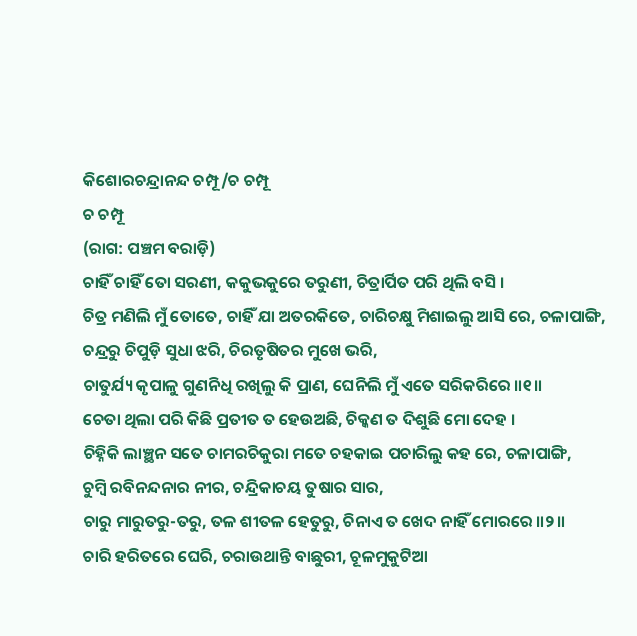କିଶୋରଚନ୍ଦ୍ରାନନ୍ଦ ଚମ୍ପୂ/ଚ ଚମ୍ପୂ
ଚ ଚମ୍ପୂ
(ରାଗ: ପଞ୍ଚମ ବରାଡ଼ି)
ଚାହିଁ ଚାହିଁ ତୋ ସରଣୀ, କକୁଭକୁରେ ତରୁଣୀ, ଚିତ୍ରାର୍ପିତ ପରି ଥିଲି ବସି ।
ଚିତ୍ର ମଣିଲି ମୁଁ ତୋତେ, ଚାହିଁ ଯା ଅତରକିତେ, ଚାରିଚକ୍ଷୁ ମିଶାଇଲୁ ଆସି ରେ, ଚଳାପାଙ୍ଗି,
ଚନ୍ଦ୍ରରୁ ଚିପୁଡ଼ି ସୁଧା ଝରି, ଚିରତୃଷିତର ମୁଖେ ଭରି,
ଚାତୁର୍ଯ୍ୟ କୃପାଳୁ ଗୁଣନିଧି ରଖିଲୁ କି ପ୍ରାଣ, ଘେନିଲି ମୁଁ ଏତେ ସରିକରିରେ ॥୧॥
ଚେତା ଥିଲା ପରି କିଛି ପ୍ରତୀତ ତ ହେଉଅଛି, ଚିକ୍କଣ ତ ଦିଶୁଛି ମୋ ଦେହ ।
ଚିହ୍ନିକି ଲାଞ୍ଛନ ସତେ ଚାମରଚିକୁରା ମତେ ଚହକାଇ ପଚାରିଲୁ କହ ରେ, ଚଳାପାଙ୍ଗି,
ଚୁମ୍ବି ରବିନନ୍ଦନାର ନୀର, ଚନ୍ଦ୍ରିକାଚୟ ତୁଷାର ସାର,
ଚାରୁ ମାରୁତରୁ-ତରୁ, ତଳ ଶୀତଳ ହେତୁରୁ, ଚିନାଏ ତ ଖେଦ ନାହିଁ ମୋରରେ ॥୨॥
ଚାରି ହରିତରେ ଘେରି, ଚରାଉଥାନ୍ତି ବାଛୁରୀ, ଚୂଳମୁକୁଟିଆ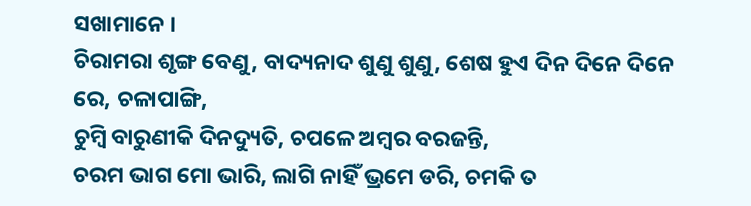ସଖାମାନେ ।
ଚିରାମରା ଶୃଙ୍ଗ ବେଣୁ, ବାଦ୍ୟନାଦ ଶୁଣୁ ଶୁଣୁ, ଶେଷ ହୁଏ ଦିନ ଦିନେ ଦିନେ ରେ, ଚଳାପାଙ୍ଗି,
ଚୁମ୍ବି ବାରୁଣୀକି ଦିନଦ୍ୟୁତି, ଚପଳେ ଅମ୍ବର ବରଜନ୍ତି,
ଚରମ ଭାଗ ମୋ ଭାରି, ଲାଗି ନାହିଁ ଭ୍ରମେ ଡରି, ଚମକି ତ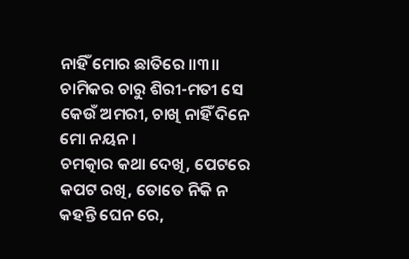ନାହିଁ ମୋର ଛାତିରେ ॥୩॥
ଚାମିକର ଚାରୁ ଶିରୀ-ମତୀ ସେ କେଉଁ ଅମରୀ, ଚାଖି ନାହିଁ ଦିନେ ମୋ ନୟନ ।
ଚମତ୍କାର କଥା ଦେଖି, ପେଟରେ କପଟ ରଖି, ତୋତେ ନିକି ନ କହନ୍ତି ଘେନ ରେ,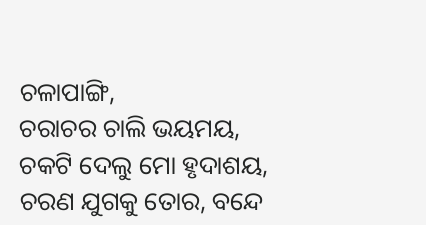ଚଳାପାଙ୍ଗି,
ଚରାଚର ଚାଲି ଭୟମୟ, ଚକଟି ଦେଲୁ ମୋ ହୃଦାଶୟ,
ଚରଣ ଯୁଗକୁ ତୋର, ବନ୍ଦେ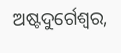ଅଷ୍ଟଦୁର୍ଗେଶ୍ୱର,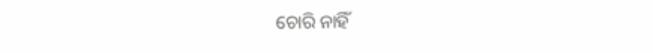ଚୋରି ନାହିଁ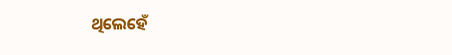ଥିଲେହେଁ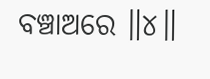ବଞ୍ଚାଅରେ ॥୪॥